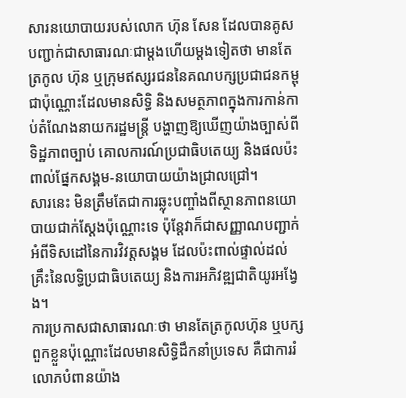សារនយោបាយរបស់លោក ហ៊ុន សែន ដែលបានគូសបញ្ជាក់ជាសាធារណៈជាម្តងហើយម្តងទៀតថា មានតែត្រកូល ហ៊ុន ឬក្រុមឥស្សរជននៃគណបក្សប្រជាជនកម្ពុជាប៉ុណ្ណោះដែលមានសិទ្ធិ និងសមត្ថភាពក្នុងការកាន់កាប់តំណែងនាយករដ្ឋមន្ត្រី បង្ហាញឱ្យឃើញយ៉ាងច្បាស់ពីទិដ្ឋភាពច្បាប់ គោលការណ៍ប្រជាធិបតេយ្យ និងផលប៉ះពាល់ផ្នែកសង្គម-នយោបាយយ៉ាងជ្រាលជ្រៅ។
សារនេះ មិនត្រឹមតែជាការឆ្លុះបញ្ចាំងពីស្ថានភាពនយោបាយជាក់ស្តែងប៉ុណ្ណោះទេ ប៉ុន្តែវាក៏ជាសញ្ញាណបញ្ជាក់អំពីទិសដៅនៃការវិវត្តសង្គម ដែលប៉ះពាល់ផ្ទាល់ដល់គ្រឹះនៃលទ្ធិប្រជាធិបតេយ្យ និងការអភិវឌ្ឍជាតិយូរអង្វែង។
ការប្រកាសជាសាធារណៈថា មានតែត្រកូលហ៊ុន ឬបក្សពួកខ្លួនប៉ុណ្ណោះដែលមានសិទ្ធិដឹកនាំប្រទេស គឺជាការរំលោភបំពានយ៉ាង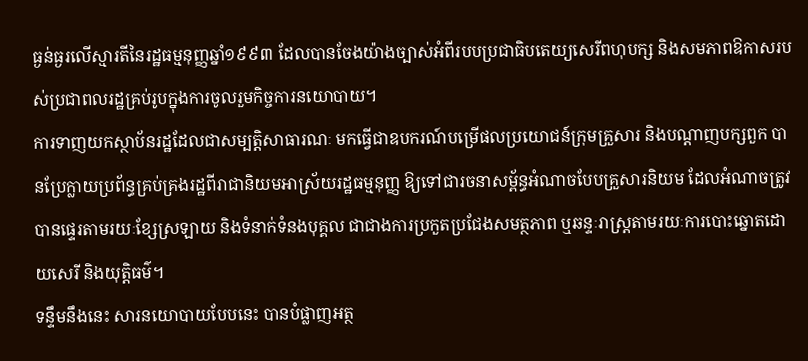ធ្ងន់ធ្ងរលើស្មារតីនៃរដ្ឋធម្មនុញ្ញឆ្នាំ១៩៩៣ ដែលបានចែងយ៉ាងច្បាស់អំពីរបបប្រជាធិបតេយ្យសេរីពហុបក្ស និងសមភាពឱកាសរបស់ប្រជាពលរដ្ឋគ្រប់រូបក្នុងការចូលរួមកិច្ចការនយោបាយ។
ការទាញយកស្ថាប័នរដ្ឋដែលជាសម្បត្តិសាធារណៈ មកធ្វើជាឧបករណ៍បម្រើផលប្រយោជន៍ក្រុមគ្រួសារ និងបណ្តាញបក្សពួក បានប្រែក្លាយប្រព័ន្ធគ្រប់គ្រងរដ្ឋពីរាជានិយមអាស្រ័យរដ្ឋធម្មនុញ្ញ ឱ្យទៅជារចនាសម្ព័ន្ធអំណាចបែបគ្រួសារនិយម ដែលអំណាចត្រូវបានផ្ទេរតាមរយៈខ្សែស្រឡាយ និងទំនាក់ទំនងបុគ្គល ជាជាងការប្រកួតប្រជែងសមត្ថភាព ឬឆន្ទៈរាស្ត្រតាមរយៈការបោះឆ្នោតដោយសេរី និងយុត្តិធម៌។
ទន្ទឹមនឹងនេះ សារនយោបាយបែបនេះ បានបំផ្លាញអត្ថ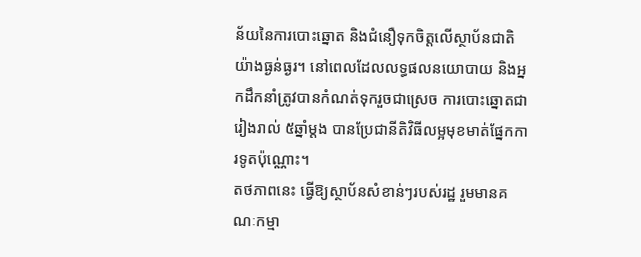ន័យនៃការបោះឆ្នោត និងជំនឿទុកចិត្តលើស្ថាប័នជាតិយ៉ាងធ្ងន់ធ្ងរ។ នៅពេលដែលលទ្ធផលនយោបាយ និងអ្នកដឹកនាំត្រូវបានកំណត់ទុករួចជាស្រេច ការបោះឆ្នោតជារៀងរាល់ ៥ឆ្នាំម្តង បានប្រែជានីតិវិធីលម្អមុខមាត់ផ្នែកការទូតប៉ុណ្ណោះ។
តថភាពនេះ ធ្វើឱ្យស្ថាប័នសំខាន់ៗរបស់រដ្ឋ រួមមានគណៈកម្មា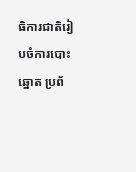ធិការជាតិរៀបចំការបោះឆ្នោត ប្រព័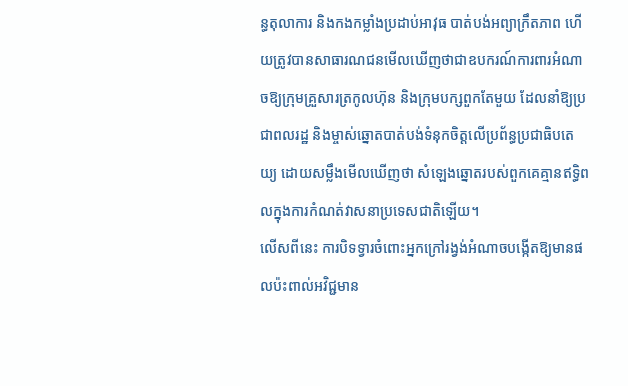ន្ធតុលាការ និងកងកម្លាំងប្រដាប់អាវុធ បាត់បង់អព្យាក្រឹតភាព ហើយត្រូវបានសាធារណជនមើលឃើញថាជាឧបករណ៍ការពារអំណាចឱ្យក្រុមគ្រួសារត្រកូលហ៊ុន និងក្រុមបក្សពួកតែមួយ ដែលនាំឱ្យប្រជាពលរដ្ឋ និងម្ចាស់ឆ្នោតបាត់បង់ទំនុកចិត្តលើប្រព័ន្ធប្រជាធិបតេយ្យ ដោយសម្លឹងមើលឃើញថា សំឡេងឆ្នោតរបស់ពួកគេគ្មានឥទ្ធិពលក្នុងការកំណត់វាសនាប្រទេសជាតិឡើយ។
លើសពីនេះ ការបិទទ្វារចំពោះអ្នកក្រៅរង្វង់អំណាចបង្កើតឱ្យមានផលប៉ះពាល់អវិជ្ជមាន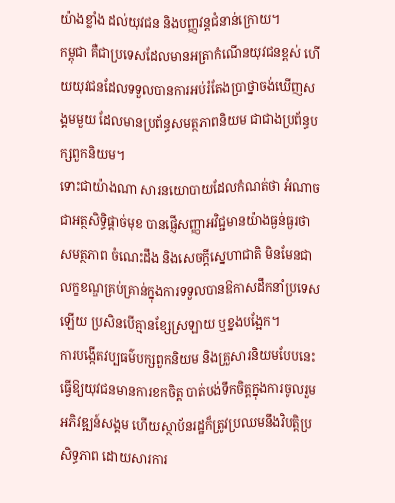យ៉ាងខ្លាំង ដល់យុវជន និងបញ្ញវន្តជំនាន់ក្រោយ។
កម្ពុជា គឺជាប្រទេសដែលមានអត្រាកំណើនយុវជនខ្ពស់ ហើយយុវជនដែលទទួលបានការអប់រំតែងប្រាថ្នាចង់ឃើញសង្គមមួយ ដែលមានប្រព័ន្ធសមត្ថភាពនិយម ជាជាងប្រព័ន្ធបក្សពួកនិយម។
ទោះជាយ៉ាងណា សារនយោបាយដែលកំណត់ថា អំណាចជាអត្ថសិទ្ធិផ្តាច់មុខ បានផ្ញើសញ្ញាអវិជ្ជមានយ៉ាងធ្ងន់ធ្ងរថា សមត្ថភាព ចំណេះដឹង និងសេចក្តីស្នេហាជាតិ មិនមែនជាលក្ខខណ្ឌគ្រប់គ្រាន់ក្នុងការទទួលបានឱកាសដឹកនាំប្រទេសឡើយ ប្រសិនបើគ្មានខ្សែស្រឡាយ ឬខ្នងបង្អែក។
ការបង្កើតវប្បធម៌បក្សពួកនិយម និងគ្រួសារនិយមបែបនេះ ធ្វើឱ្យយុវជនមានការខកចិត្ត បាត់បង់ទឹកចិត្តក្នុងការចូលរួមអភិវឌ្ឍន៍សង្គម ហើយស្ថាប័នរដ្ឋក៏ត្រូវប្រឈមនឹងវិបត្តិប្រសិទ្ធភាព ដោយសារការ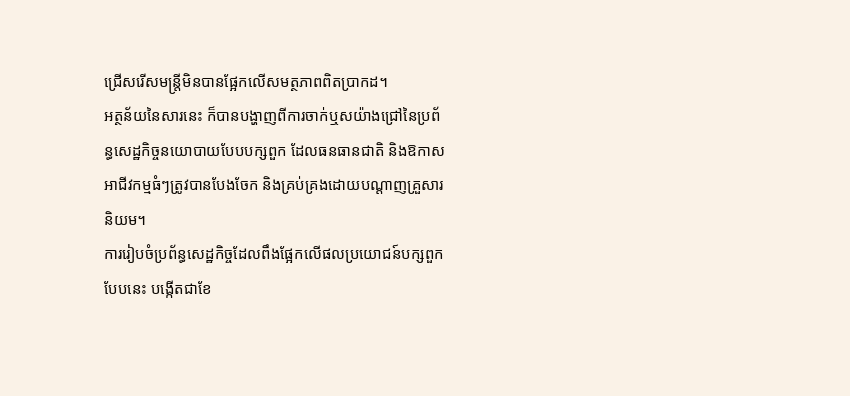ជ្រើសរើសមន្ត្រីមិនបានផ្អែកលើសមត្ថភាពពិតប្រាកដ។
អត្ថន័យនៃសារនេះ ក៏បានបង្ហាញពីការចាក់ឬសយ៉ាងជ្រៅនៃប្រព័ន្ធសេដ្ឋកិច្ចនយោបាយបែបបក្សពួក ដែលធនធានជាតិ និងឱកាសអាជីវកម្មធំៗត្រូវបានបែងចែក និងគ្រប់គ្រងដោយបណ្តាញគ្រួសារនិយម។
ការរៀបចំប្រព័ន្ធសេដ្ឋកិច្ចដែលពឹងផ្អែកលើផលប្រយោជន៍បក្សពួកបែបនេះ បង្កើតជាខែ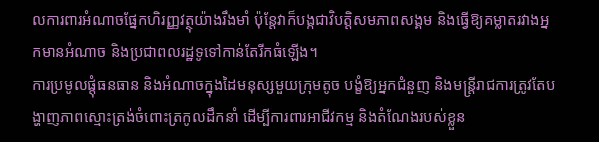លការពារអំណាចផ្នែកហិរញ្ញវត្ថុយ៉ាងរឹងមាំ ប៉ុន្តែវាក៏បង្កជាវិបត្តិសមភាពសង្គម និងធ្វើឱ្យគម្លាតរវាងអ្នកមានអំណាច និងប្រជាពលរដ្ឋទូទៅកាន់តែរីកធំឡើង។
ការប្រមូលផ្តុំធនធាន និងអំណាចក្នុងដៃមនុស្សមួយក្រុមតូច បង្ខំឱ្យអ្នកជំនួញ និងមន្ត្រីរាជការត្រូវតែបង្ហាញភាពស្មោះត្រង់ចំពោះត្រកូលដឹកនាំ ដើម្បីការពារអាជីវកម្ម និងតំណែងរបស់ខ្លួន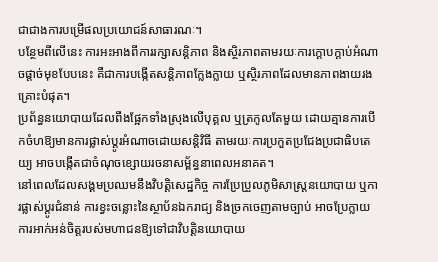ជាជាងការបម្រើផលប្រយោជន៍សាធារណៈ។
បន្ថែមពីលើនេះ ការអះអាងពីការរក្សាសន្តិភាព និងស្ថិរភាពតាមរយៈការក្តោបក្តាប់អំណាចផ្តាច់មុខបែបនេះ គឺជាការបង្កើតសន្តិភាពក្លែងក្លាយ ឬស្ថិរភាពដែលមានភាពងាយរងគ្រោះបំផុត។
ប្រព័ន្ធនយោបាយដែលពឹងផ្អែកទាំងស្រុងលើបុគ្គល ឬត្រកូលតែមួយ ដោយគ្មានការបើកចំហឱ្យមានការផ្លាស់ប្តូរអំណាចដោយសន្តិវិធី តាមរយៈការប្រកួតប្រជែងប្រជាធិបតេយ្យ អាចបង្កើតជាចំណុចខ្សោយរចនាសម្ព័ន្ធនាពេលអនាគត។
នៅពេលដែលសង្គមប្រឈមនឹងវិបត្តិសេដ្ឋកិច្ច ការប្រែប្រួលភូមិសាស្ត្រនយោបាយ ឬការផ្លាស់ប្តូរជំនាន់ ការខ្វះចន្លោះនៃស្ថាប័នឯករាជ្យ និងច្រកចេញតាមច្បាប់ អាចប្រែក្លាយការអាក់អន់ចិត្តរបស់មហាជនឱ្យទៅជាវិបត្តិនយោបាយ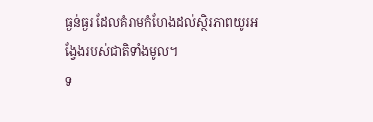ធ្ងន់ធ្ងរ ដែលគំរាមកំហែងដល់ស្ថិរភាពយូរអង្វែងរបស់ជាតិទាំងមូល។
ទ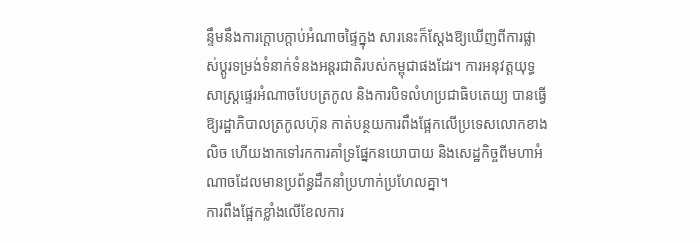ន្ទឹមនឹងការក្តោបក្តាប់អំណាចផ្ទៃក្នុង សារនេះក៏ស្តែងឱ្យឃើញពីការផ្លាស់ប្តូរទម្រង់ទំនាក់ទំនងអន្តរជាតិរបស់កម្ពុជាផងដែរ។ ការអនុវត្តយុទ្ធសាស្ត្រផ្ទេរអំណាចបែបត្រកូល និងការបិទលំហប្រជាធិបតេយ្យ បានធ្វើឱ្យរដ្ឋាភិបាលត្រកូលហ៊ុន កាត់បន្ថយការពឹងផ្អែកលើប្រទេសលោកខាងលិច ហើយងាកទៅរកការគាំទ្រផ្នែកនយោបាយ និងសេដ្ឋកិច្ចពីមហាអំណាចដែលមានប្រព័ន្ធដឹកនាំប្រហាក់ប្រហែលគ្នា។
ការពឹងផ្អែកខ្លាំងលើខែលការ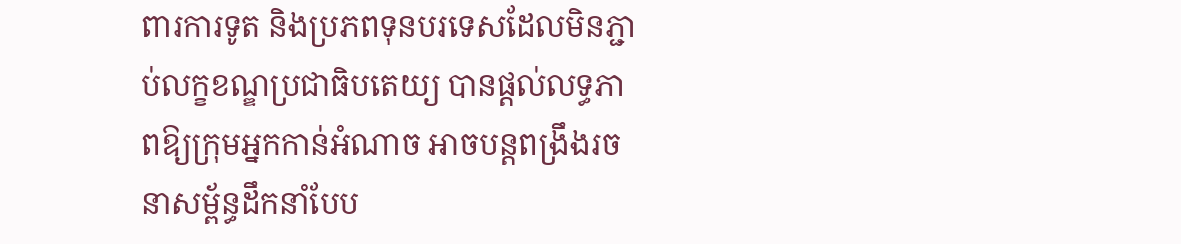ពារការទូត និងប្រភពទុនបរទេសដែលមិនភ្ជាប់លក្ខខណ្ឌប្រជាធិបតេយ្យ បានផ្តល់លទ្ធភាពឱ្យក្រុមអ្នកកាន់អំណាច អាចបន្តពង្រឹងរចនាសម្ព័ន្ធដឹកនាំបែប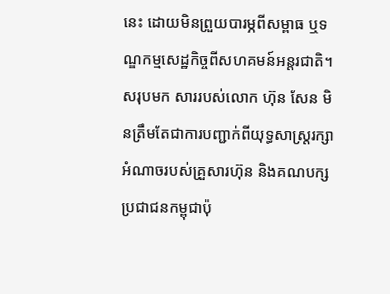នេះ ដោយមិនព្រួយបារម្ភពីសម្ពាធ ឬទណ្ឌកម្មសេដ្ឋកិច្ចពីសហគមន៍អន្តរជាតិ។
សរុបមក សាររបស់លោក ហ៊ុន សែន មិនត្រឹមតែជាការបញ្ជាក់ពីយុទ្ធសាស្ត្ររក្សាអំណាចរបស់គ្រួសារហ៊ុន និងគណបក្សប្រជាជនកម្ពុជាប៉ុ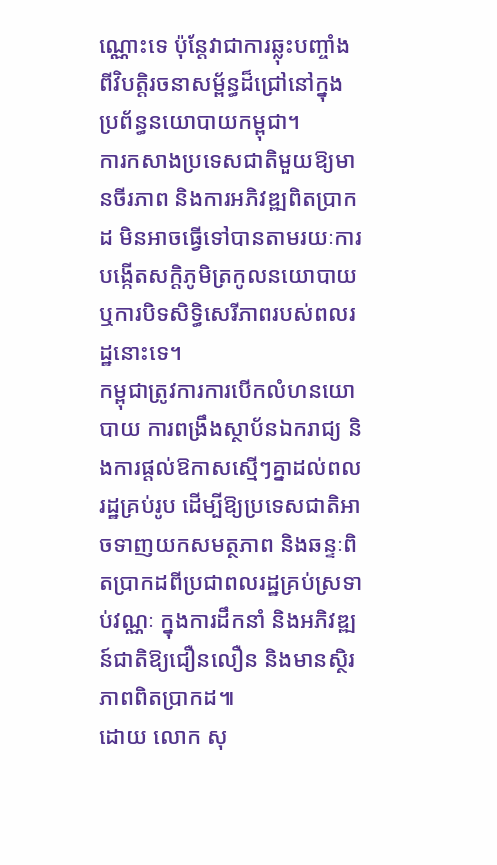ណ្ណោះទេ ប៉ុន្តែវាជាការឆ្លុះបញ្ចាំងពីវិបត្តិរចនាសម្ព័ន្ធដ៏ជ្រៅនៅក្នុងប្រព័ន្ធនយោបាយកម្ពុជា។
ការកសាងប្រទេសជាតិមួយឱ្យមានចីរភាព និងការអភិវឌ្ឍពិតប្រាកដ មិនអាចធ្វើទៅបានតាមរយៈការបង្កើតសក្ដិភូមិត្រកូលនយោបាយ ឬការបិទសិទ្ធិសេរីភាពរបស់ពលរដ្ឋនោះទេ។
កម្ពុជាត្រូវការការបើកលំហនយោបាយ ការពង្រឹងស្ថាប័នឯករាជ្យ និងការផ្តល់ឱកាសស្មើៗគ្នាដល់ពលរដ្ឋគ្រប់រូប ដើម្បីឱ្យប្រទេសជាតិអាចទាញយកសមត្ថភាព និងឆន្ទៈពិតប្រាកដពីប្រជាពលរដ្ឋគ្រប់ស្រទាប់វណ្ណៈ ក្នុងការដឹកនាំ និងអភិវឌ្ឍន៍ជាតិឱ្យជឿនលឿន និងមានស្ថិរភាពពិតប្រាកដ៕
ដោយ លោក សុ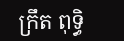ក្រឹត ពុទ្ធិ